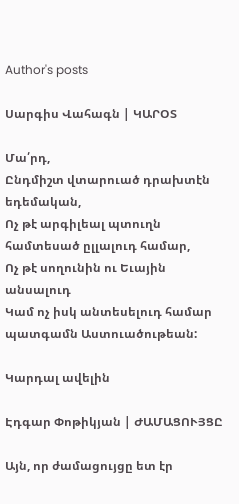Author's posts

Սարգիս Վահագն | ԿԱՐՕՏ

Մա՛րդ,
Ընդմիշտ վտարուած դրախտէն եդեմական,
Ոչ թէ արգիլեալ պտուղն համտեսած ըլլալուդ համար,
Ոչ թէ սողունին ու Եւային անսալուդ
Կամ ոչ իսկ անտեսելուդ համար պատգամն Աստուածութեան:

Կարդալ ավելին

Էդգար Փոթիկյան | ԺԱՄԱՑՈՒՅՑԸ

Այն, որ ժամացույցը ետ էր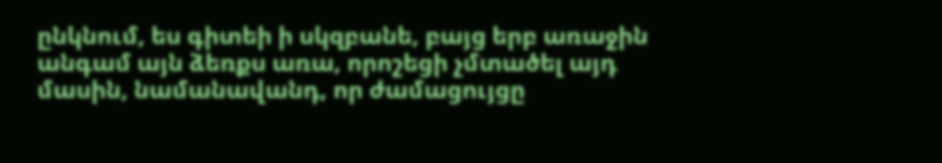ընկնում, ես գիտեի ի սկզբանե, բայց երբ առաջին անգամ այն ձեռքս առա, որոշեցի չմտածել այդ մասին, նամանավանդ, որ ժամացույցը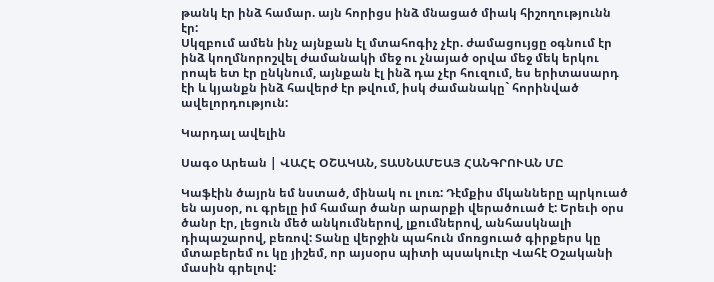թանկ էր ինձ համար. այն հորիցս ինձ մնացած միակ հիշողությունն էր:
Սկզբում ամեն ինչ այնքան էլ մտահոգիչ չէր. ժամացույցը օգնում էր ինձ կողմնորոշվել ժամանակի մեջ ու չնայած օրվա մեջ մեկ երկու րոպե ետ էր ընկնում, այնքան էլ ինձ դա չէր հուզում, ես երիտասարդ էի և կյանքն ինձ հավերժ էր թվում, իսկ ժամանակը` հորինված ավելորդություն:

Կարդալ ավելին

Սագօ Արեան | ՎԱՀԷ ՕՇԱԿԱՆ, ՏԱՍՆԱՄԵԱՅ ՀԱՆԳՐՈՒԱՆ ՄԸ

Կաֆէին ծայրն եմ նստած, մինակ ու լուռ: Դէմքիս մկանները պրկուած են այսօր, ու գրելը իմ համար ծանր արարքի վերածուած է: Երեւի օրս ծանր էր, լեցուն մեծ անկումներով, լքումներով, անհասկնալի դիպաշարով, բեռով: Տանը վերջին պահուն մոռցուած գիրքերս կը մտաբերեմ ու կը յիշեմ, որ այսօրս պիտի պսակուէր Վահէ Օշականի մասին գրելով: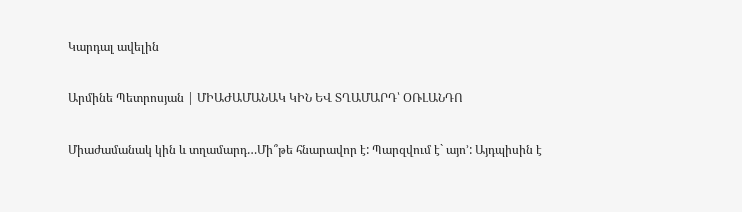Կարդալ ավելին

Արմինե Պետրոսյան | ՄԻԱԺԱՄԱՆԱԿ ԿԻՆ ԵՎ ՏՂԱՄԱՐԴ՝ ՕՌԼԱՆԴՈ

Միաժամանակ կին և տղամարդ…Մի՞թե հնարավոր է: Պարզվում է` այո’: Այդպիսին է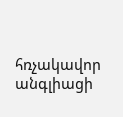հռչակավոր անգլիացի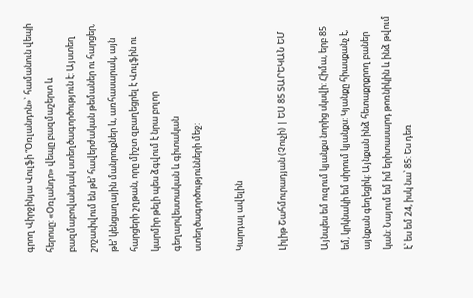գրող Վիրջինյա Վուլֆի “Օռլանդոն»` համանուն վեպի հերոսը: «Օռլանդո» վեպը բազմաշերտ և բազմաբովանդակ ստեղծագործություն է: Այստեղ շոշափվում են թե’ հավերժական թեմաներ ու հարցեր, թե’ կենցաղային մանրուքներ և, առհասարակ, այն հարցերի շղթան, որը միշտ զբաղեցրել է Վուլֆին ու կարմիր թելի պես ձգվում է նրա բոլոր գեղարվեստական և գիտական ստեղծագործությունների մեջ:

Կարդալ ավելին

Լիլիթ Շահմուրադյան (Չուչի) | ԵՍ 85 ՏԱՐԵԿԱՆ ԵՄ

Այնպես եմ ուզում կյանքս նորից սկսվի: Հիմա, երբ 85 եմ, կրկնակի եմ սիրում կյանքս: Կյանքը հիասքանչ է, այնքան գեղեցիկ: Այնքան ինձ հետաքրքրող բաներ կան: Նայում եմ իմ երիտասարդ թոռնիկին և ինձ թվում է՝ ես եմ 24, իսկ նա՝ 85: Ես դեռ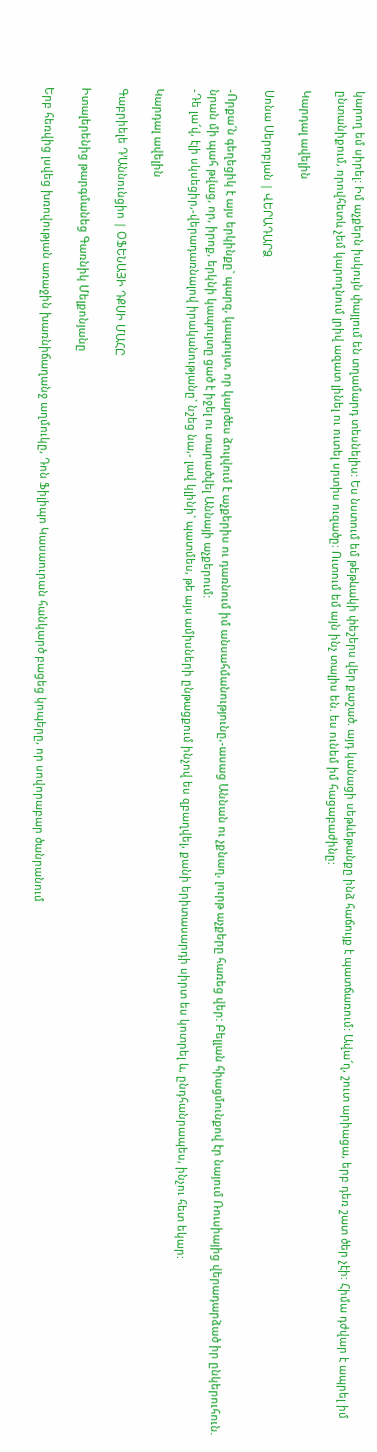կարող եմ սիրել: Իմ աչքերն իսկույն փայլում են տղամարդ տեսնելիս: Ես նստում եմ թեթևակի փեշերս վեր քաշած. այդ կանացի սեթևեթանքը ինձ հաճույք է պատճառում: Ավա՜ղ, շուտ արիացա, երբ դեռ շատ ծեր չէի: Հիմա դժվար է ապրել իմ ընտանիքում, որովհետև չեմ կարողնում լրիվ ազատ լինել ու ուտել սրտիս ուզածը: Ուտում եմ այն ինչ տալիս են. ես ունեմ իմ հացաբաժինը:

Կարդալ ավելին

Սոնա Սերոբյան | ՎԵՐԱԴԱՐՁ

-Որքա՜ն գեղեցիկ է այս երկինքը` պարզ, կապույտ, որ կարծես ձուլվում է աչքերիս ու դառնում իմ անսահմանությունը,-ասաց Աննան ու չքնաղ, լուրթ աչքերը հառեց վեր: Բելլան հիացմունքով էր նայում Ռուսիայից վերադարձած իր ընկերուհուն. նրան մի պահ թվաց, որ, իրոք, երկնի կապույտը ցած է իջել ու տարածվել Աննայի աչքերում:
-Դե լա՜վ, էլի սկսեցիր,-վերադառնալով իրականությանը` նշեց նա,- լավ կլինի` պատմես, թե այս ամիսների ընթացքում ինչով ես զբաղվել, քանի երիտասարդի սիրտ ես կոտրել և, ընդհանրապես, ինչու հետ եկար:

Կարդալ ավելին

Գաբրիելե Դ’Աննունցիո | ՕՖԵՆԱՅԻ ԴՔՍԻ ՄԱՀԸ

Իտալերենից թարգմանեց Գառնիկ Մելքոնյանը

Երբ հեռվից լսվեց խռովության առաջին խառնիճաղանջ աղմուկը, Դոն Ֆիլիպո Կասաուրան հանկարծ բացեց կոպերը, որ սովորաբար ծանրանում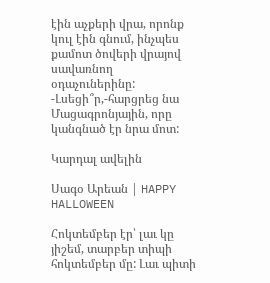էին աչքերի վրա, որոնք կուլ էին գնում, ինչպես քամոտ ծովերի վրայով սավառնող օդաչուներինը:
-Լսեցի՞ր,-հարցրեց նա Մացագրոնյային, որը կանգնած էր նրա մոտ:

Կարդալ ավելին

Սագօ Արեան | HAPPY HALLOWEEN

Հոկտեմբեր էր՝ լաւ կը յիշեմ, տարբեր տիպի հոկտեմբեր մը: Լաւ պիտի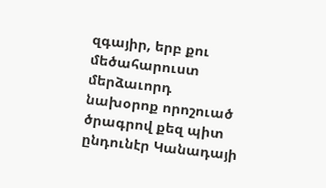զգայիր, երբ քու մեծահարուստ մերձաւորդ նախօրոք որոշուած ծրագրով քեզ պիտ ընդունէր Կանադայի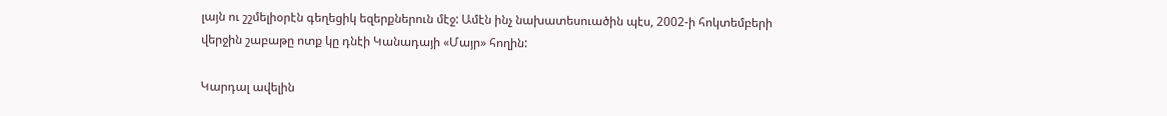լայն ու շշմելիօրէն գեղեցիկ եզերքներուն մէջ: Ամէն ինչ նախատեսուածին պէս, 2002-ի հոկտեմբերի վերջին շաբաթը ոտք կը դնէի Կանադայի «Մայր» հողին:

Կարդալ ավելին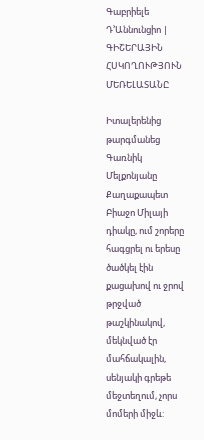Գաբրիելե Դ’Աննունցիո | ԳԻՇԵՐԱՅԻՆ ՀՍԿՈՂՈՒԹՅՈՒՆ ՄԵՌԵԼԱՏԱՆԸ

Իտալերենից թարգմանեց Գառնիկ Մելքոնյանը
Քաղաքապետ Բիաջո Միլայի դիակը, ում շորերը հագցրել ու երեսը ծածկել էին քացախով ու ջրով թրջված թաշկինակով, մեկնված էր մահճակալին, սենյակի գրեթե մեջտեղում, չորս մոմերի միջև: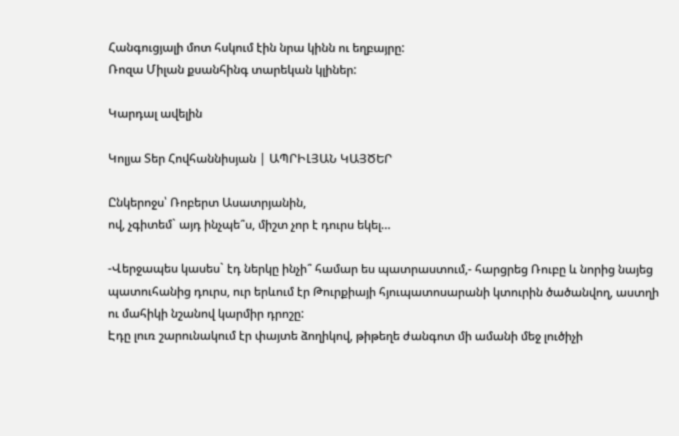Հանգուցյալի մոտ հսկում էին նրա կինն ու եղբայրը:
Ռոզա Միլան քսանհինգ տարեկան կլիներ:

Կարդալ ավելին

Կոլյա Տեր Հովհաննիսյան | ԱՊՐԻԼՅԱՆ ԿԱՅԾԵՐ

Ընկերոջս՝ Ռոբերտ Ասատրյանին,
ով, չգիտեմ` այդ ինչպե՞ս, միշտ չոր է դուրս եկել…

-Վերջապես կասես` էդ ներկը ինչի՞ համար ես պատրաստում,- հարցրեց Ռուբը և նորից նայեց պատուհանից դուրս, ուր երևում էր Թուրքիայի հյուպատոսարանի կտուրին ծածանվող, աստղի ու մահիկի նշանով կարմիր դրոշը:
Էդը լուռ շարունակում էր փայտե ձողիկով, թիթեղե ժանգոտ մի ամանի մեջ լուծիչի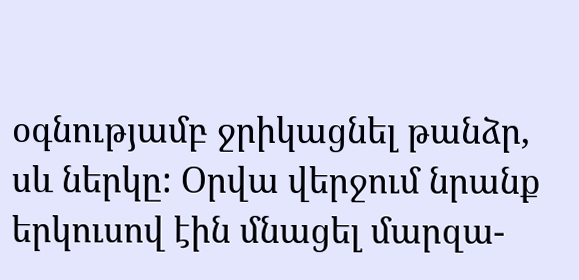օգնությամբ ջրիկացնել թանձր, սև ներկը: Օրվա վերջում նրանք երկուսով էին մնացել մարզա-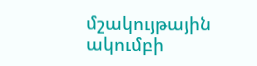մշակույթային ակումբի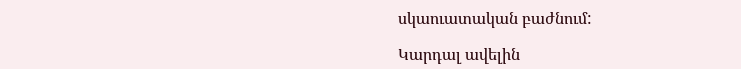սկաուատական բաժնում:

Կարդալ ավելին